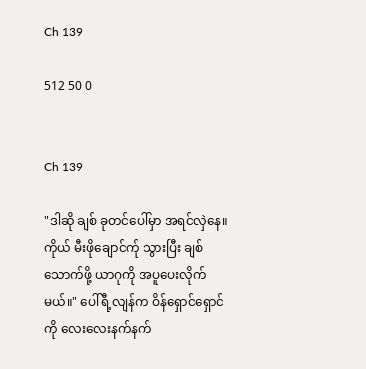Ch 139

512 50 0


Ch 139

"ဒါဆို ချစ် ခုတင်ပေါ်မှာ အရင်လှဲနေ။ ကိုယ် မီးဖိုချောင်က်ု သွားပြီး ချစ်သောက်ဖို့ ယာဂုကို အပူပေးလိုက်မယ်။" ပေါ်ရီ့လျန်က ဝိန်ရှောင်ရှောင်ကို လေးလေးနက်နက်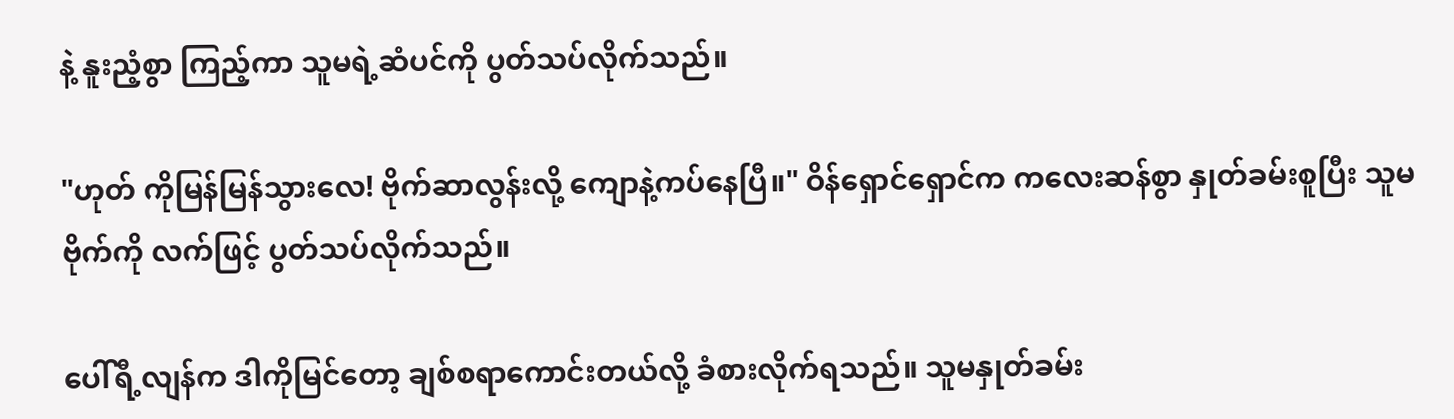နဲ့ နူးညံ့စွာ ကြည့်ကာ သူမရဲ့ဆံပင်ကို ပွတ်သပ်လိုက်သည်။

"ဟုတ် ကိုမြန်မြန်သွားလေ! ဗိုက်ဆာလွန်းလို့ ကျောနဲ့ကပ်နေပြီ။" ဝိန်ရှောင်ရှောင်က ကလေးဆန်စွာ နှုတ်ခမ်းစူပြီး သူမဗိုက်ကို လက်ဖြင့် ပွတ်သပ်လိုက်သည်။

ပေါ်ရီ့လျန်က ဒါကိုမြင်တော့ ချစ်စရာကောင်းတယ်လို့ ခံစားလိုက်ရသည်။ သူမနှုတ်ခမ်း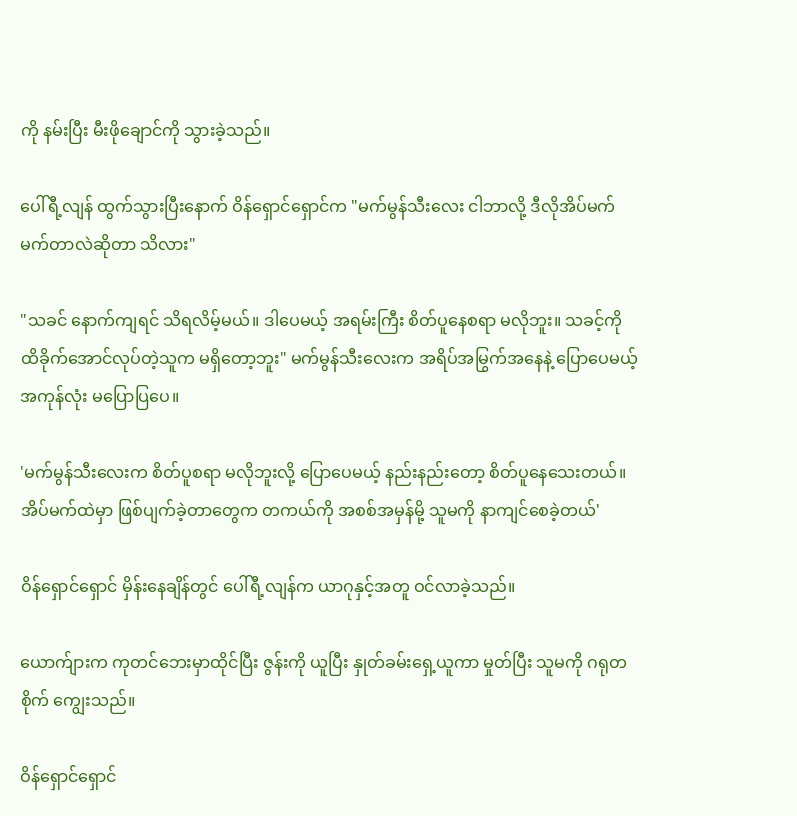ကို နမ်းပြီး မီးဖိုချောင်ကို သွားခဲ့သည်။

ပေါ်ရီ့လျန် ထွက်သွားပြီးနောက် ဝိန်ရှောင်ရှောင်က "မက်မွန်သီးလေး ငါဘာလို့ ဒီလိုအိပ်မက်မက်တာလဲဆိုတာ သိလား"

"သခင် နောက်ကျရင် သိရလိမ့်မယ်။ ဒါပေမယ့် အရမ်းကြီး စိတ်ပူနေစရာ မလိုဘူး။ သခင့်ကို ထိခိုက်အောင်လုပ်တဲ့သူက မရှိတော့ဘူး" မက်မွန်သီးလေးက အရိပ်အမြွက်အနေနဲ့ ပြောပေမယ့် အကုန်လုံး မပြောပြပေ။

'မက်မွန်သီးလေးက စိတ်ပူစရာ မလိုဘူးလို့ ပြောပေမယ့် နည်းနည်းတော့ စိတ်ပူနေသေးတယ်။ အိပ်မက်ထဲမှာ ဖြစ်ပျက်ခဲ့တာတွေက တကယ်ကို အစစ်အမှန်မို့ သူမကို နာကျင်စေခဲ့တယ်'

ဝိန်ရှောင်ရှောင် မှိန်းနေချိန်တွင် ပေါ်ရီ့လျန်က ယာဂုနှင့်အတူ ဝင်လာခဲ့သည်။

ယောက်ျားက ကုတင်ဘေးမှာထိုင်ပြီး ဇွန်းကို ယူပြီး နှုတ်ခမ်းရှေ့ယူကာ မှုတ်ပြီး သူမကို ဂရုတစိုက် ကျွေးသည်။

ဝိန်ရှောင်ရှောင်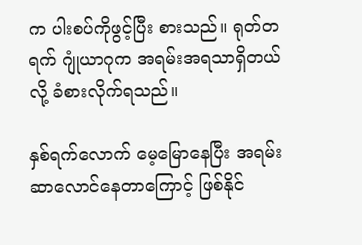က ပါးစပ်ကိုဖွင့်ပြီး စားသည်။ ရုတ်တရက် ဂျုံယာဂုက အရမ်းအရသာရှိတယ်လို့ ခံစားလိုက်ရသည်။

နှစ်ရက်လောက် မေ့မြောနေပြီး အရမ်းဆာလောင်နေတာကြောင့် ဖြစ်နိုင်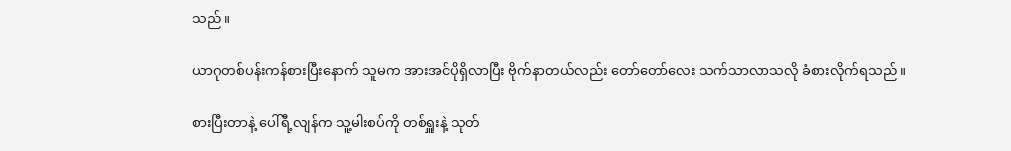သည်။

ယာဂုတစ်ပန်းကန်စားပြီးနောက် သူမက အားအင်ပိုရှိလာပြီး ဗိုက်နာတယ်လည်း တော်တော်လေး သက်သာလာသလို ခံစားလိုက်ရသည်။

စားပြီးတာနဲ့ ပေါ်ရီ့လျန်က သူ့မါးစပ်ကို တစ်ရှူးနဲ့ သုတ်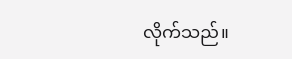လိုက်သည်။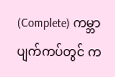(Complete) ကမ္ဘာပျက်ကပ်တွင် က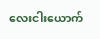လေးငါးယောက်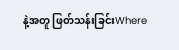နဲ့အတူ ဖြတ်သန်းခြင်းWhere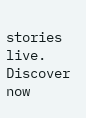stories live. Discover now